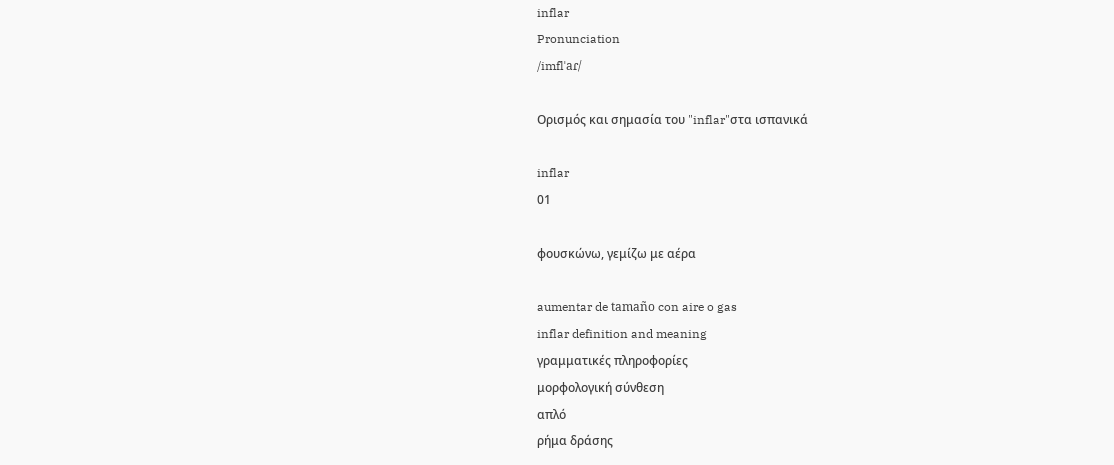inflar
Pronunciation
/imflˈaɾ/

Ορισμός και σημασία του "inflar"στα ισπανικά

inflar
01

φουσκώνω, γεμίζω με αέρα

aumentar de tamaño con aire o gas
inflar definition and meaning
γραμματικές πληροφορίες
μορφολογική σύνθεση
απλό
ρήμα δράσης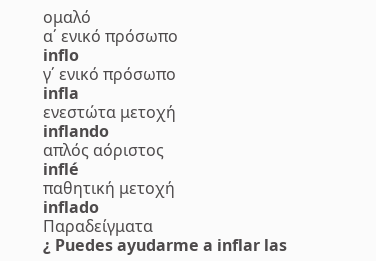ομαλό
α΄ ενικό πρόσωπο
inflo
γ΄ ενικό πρόσωπο
infla
ενεστώτα μετοχή
inflando
απλός αόριστος
inflé
παθητική μετοχή
inflado
Παραδείγματα
¿ Puedes ayudarme a inflar las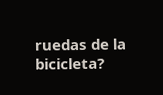ruedas de la bicicleta?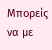Μπορείς να με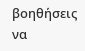βοηθήσεις να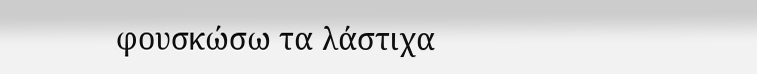φουσκώσω τα λάστιχα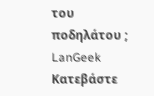του ποδηλάτου ;
LanGeek
Κατεβάστε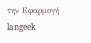την Εφαρμογή
langeek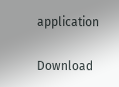application

Download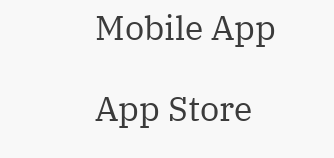Mobile App

App Store